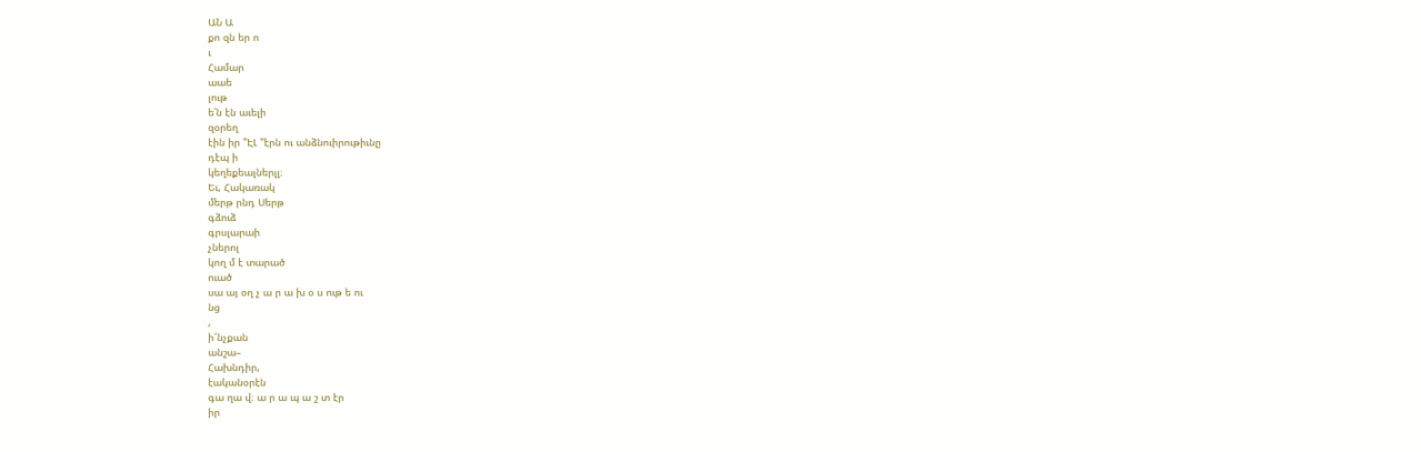ԱՆ Ա
քո զն եր ո
ւ
Համար
աաե
լութ
ե՛ն էն աւելի
զօրեղ
էին իր "ԷԼ "էրն ու անձնուիրութիւնը
դէպ ի
կեղեքեալներլլ։
Եւ, Հակառակ
մերթ րնդ Սերթ
գձուձ
գրսլարաի
չներոլ
կող մ է տարած
ուած
սա այ օղ չ ա ր ա խ օ ս ութ ե ու
նց
,
ի՜նչքան
անշա–
Հախնդիր,
էականօրէն
գա ղա վ։ ա ր ա պ ա շ տ էր
իր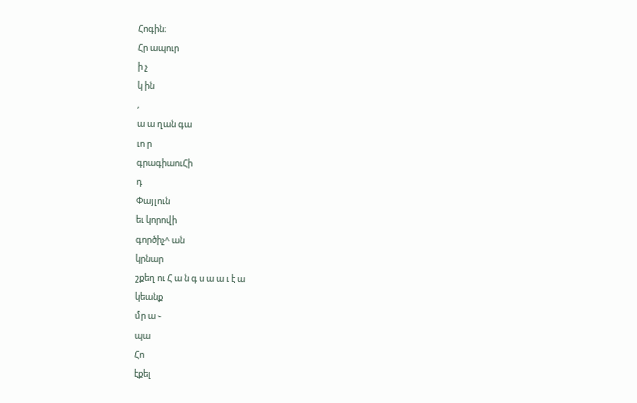Հոգին։
Հր ապուր
ի չ
կ ին
,
ա ա ղան գա
ւո ր
գրագիաուՀի
դ
Փայլուն
եւ կորովի
գործիչ^ ան
կրնար
շքեղ ու Հ ա ն գ ս ա ա ւ է ա
կեանք
մր ա ֊
պա
Հո
էքել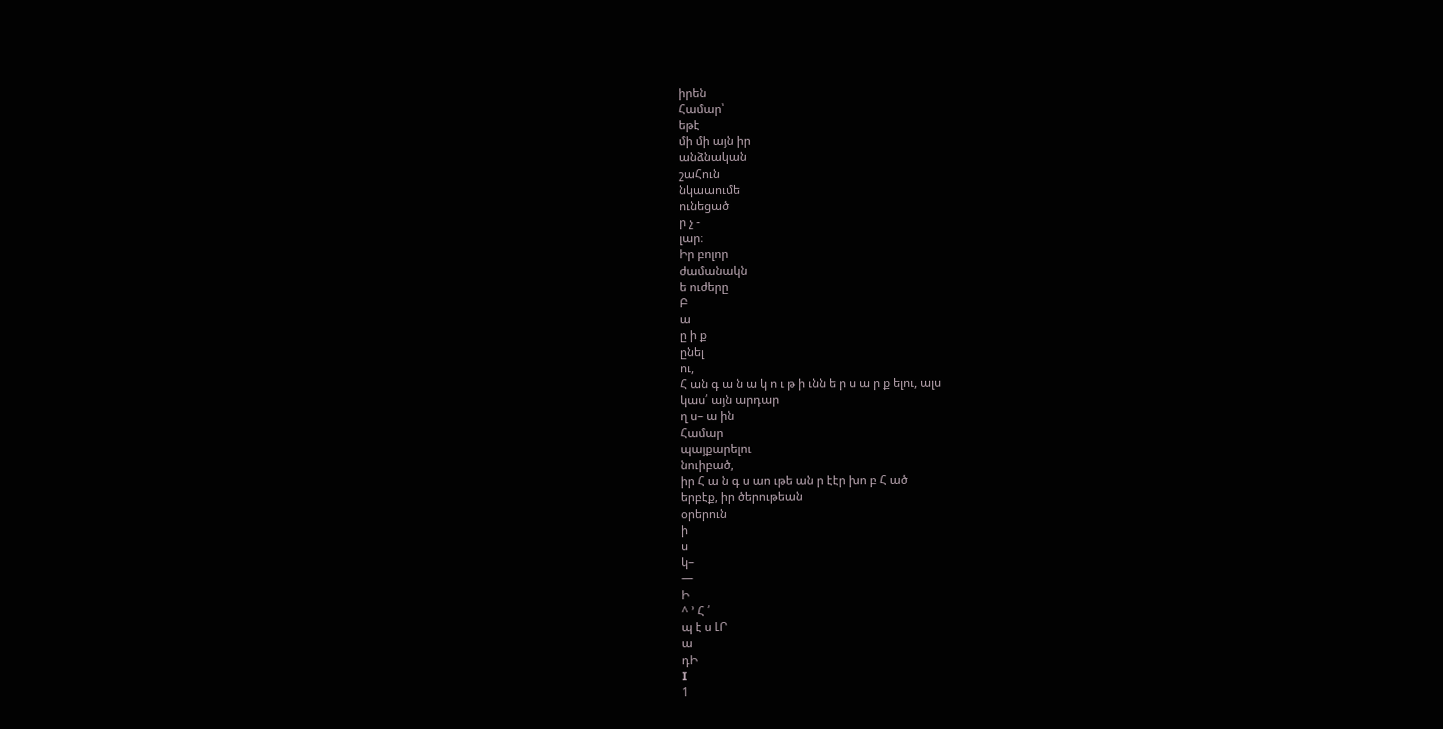իրեն
Համար՝
եթէ
մի մի այն իր
անձնական
շաՀուն
նկաաումե
ունեցած
ր չ -
լար։
Իր բոլոր
ժամանակն
ե ուժերը
Բ
ա
ը ի ք
ընել
ու,
Հ ան գ ա ն ա կ ո ւ թ ի ւնն ե ր ս ա ր ք ելու, ալս
կաս՛ այն արդար
ղ ս– ա ին
Համար
պայքարելու
նուիբած,
իր Հ ա ն գ ս աո ւթե ան ր էէր խո բ Հ ած
երբէք, իր ծերութեան
օրերուն
ի
ս
կ–
—
Ի
^ ՚ Հ ՛
պ է ս ԼՐ
ա
դԻ
I
1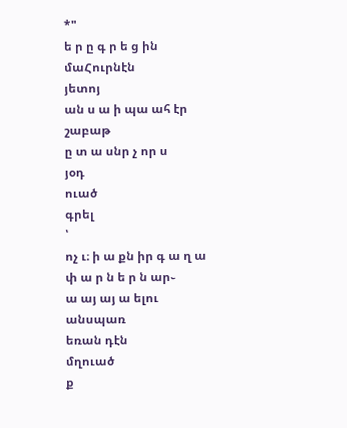*"
ե ր ը գ ր ե ց ին
մաՀուրնէն
յետոյ
ան ս ա ի պա ահ էր շաբաթ
ը տ ա սնր չ որ ս
յօդ
ուած
գրել
՝
ոչ ւ։ ի ա քն իր գ ա ղ ա փ ա ր ն ե ր ն ար֊
ա այ այ ա ելու
անսպառ
եռան դէն
մղուած
ք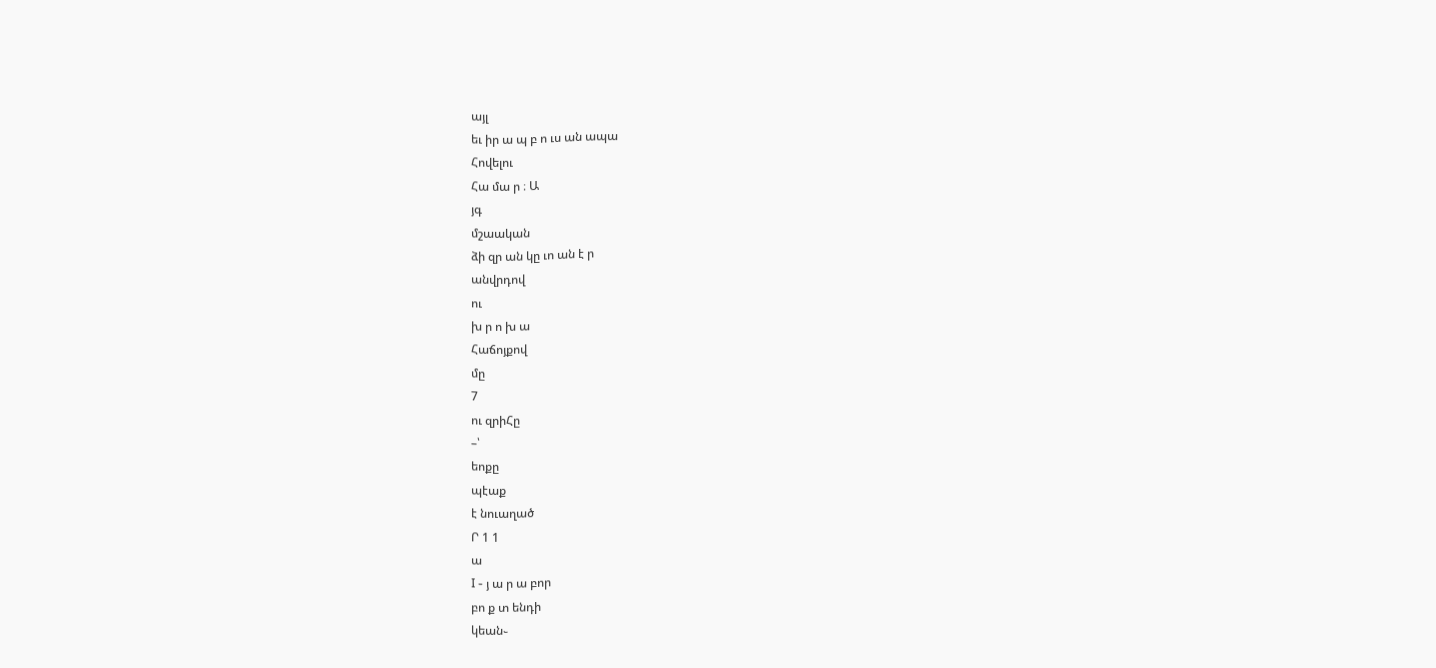այլ
եւ իր ա պ բ ո ւս ան ապա
Հովելու
Հա մա ր ։ Ա
յգ
մշաական
ձի զր ան կը ւո ան է ր
անվրդով
ու
խ ր ո խ ա
Հաճոյքով
մը
7
ու զրիՀը
–՝
եոքը
պէաք
է նուաղած
Ր 1 1
ա
I - յ ա ր ա բոր
բո ք տ ենդի
կեան֊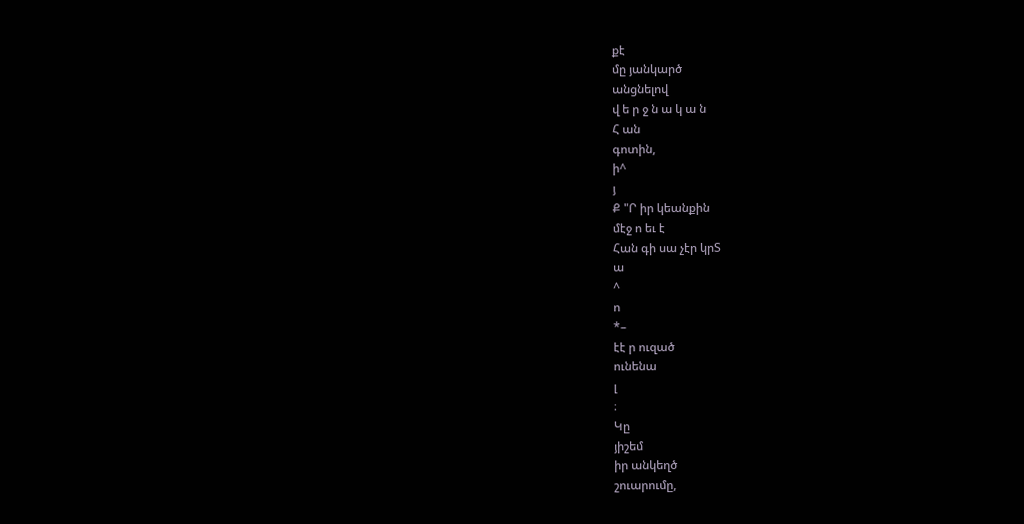քէ
մը յանկարծ
անցնելով
վ ե ր ջ ն ա կ ա ն
Հ ան
գոտին,
ի^
յ
Ք "Ր իր կեանքին
մէջ ո եւ է
Հան գի սա չէր կրՏ
ա
^
ո
*–
էէ ր ուզած
ունենա
լ
։
Կը
յիշեմ
իր անկեղծ
շուարումը,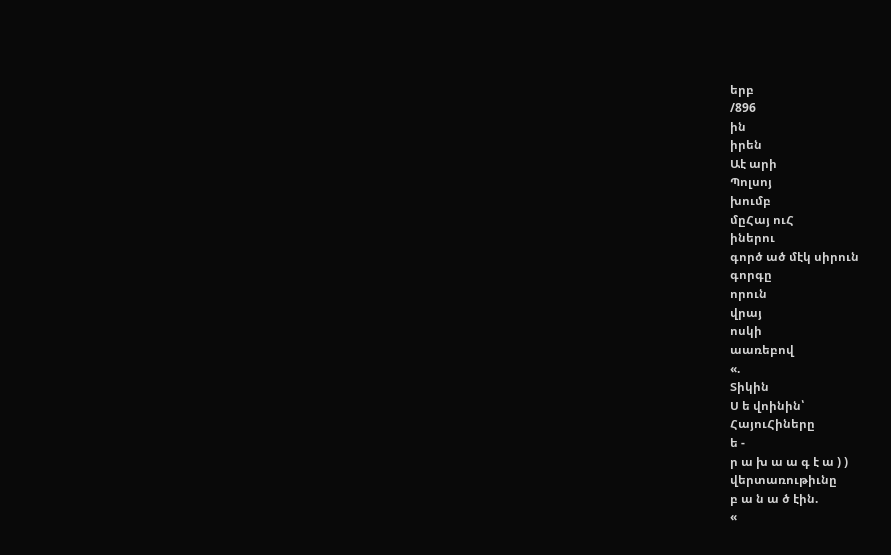երբ
/896
ին
իրեն
Աէ արի
Պոլսոյ
խումբ
մըՀայ ուՀ
իներու
գործ ած մէկ սիրուն
գորգը
որուն
վրայ
ոսկի
աառեբով
«.
Տիկին
Ս ե վոինին՝
ՀայուՀիները
ե -
ր ա խ ա ա գ է ա ) )
վերտառութիւնը
բ ա ն ա ծ էին.
«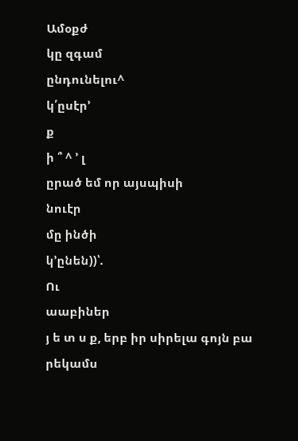Ամօքժ
կը զգամ
ընդունելու^
կ՛ըսէր՚
ք
ի ՞ ^ ՚ լ
ըրած եմ որ այսպիսի
նուէր
մը ինծի
կ՚ընեն))՝.
Ու
աաբիներ
յ ե տ ս ք, երբ իր սիրելա գոյն բա
րեկամս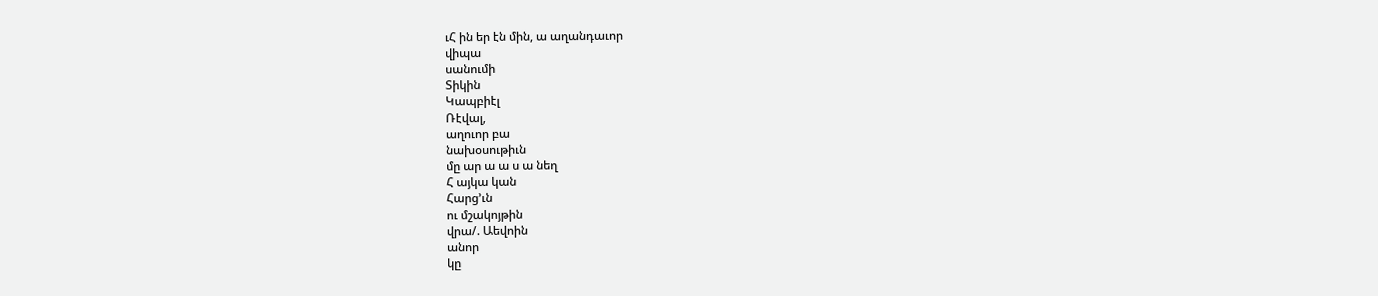ւՀ ին եր էն մին, ա աղանդաւոր
վիպա
սանումի
Տիկին
Կապբիէլ
Ռէվալ,
աղուոր բա
նախօսութիւն
մը ար ա ա ս ա նեղ
Հ այկա կան
Հարց՚ւն
ու մշակոյթին
վրա/. Աեվոին
անոր
կը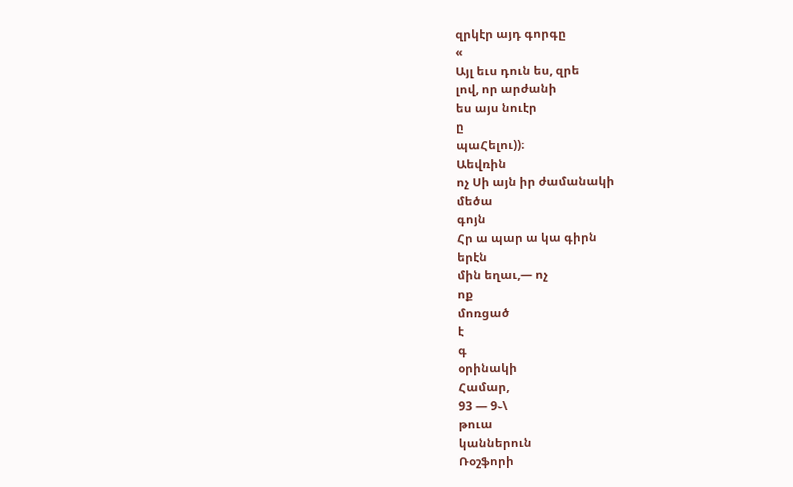զրկէր այդ գորգը
«
Այլ եւս դուն ես, զրե
լով, որ արժանի
ես այս նուէր
ը
պաՀելու))։
Աեվռին
ոչ Սի այն իր ժամանակի
մեծա
գոյն
Հր ա պար ա կա գիրն
երէն
մին եղաւ,— ոչ
ոք
մոռցած
է
գ
օրինակի
Համար,
93 — 9֊\
թուա
կաններուն
Ռօշֆորի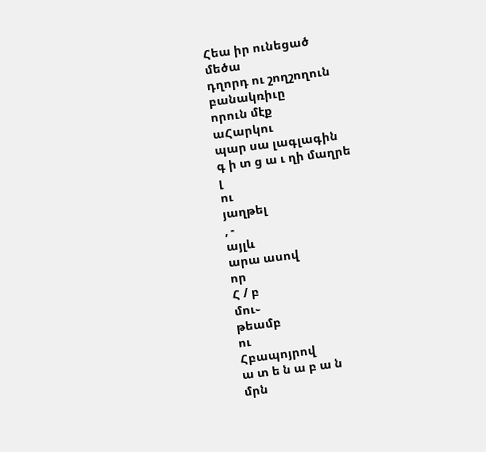Հեա իր ունեցած
մեծա
դղորդ ու շողշողուն
բանակռիւը
որուն մէք
աՀարկու
պար սա լագլագին
գ ի տ ց ա ւ ղի մաղրե
լ
ու
յաղթել
, -
այլև
արա ասով
որ
Հ / բ
մու֊
թեամբ
ու
Հբապոյրով
ա տ ե ն ա բ ա ն
մրն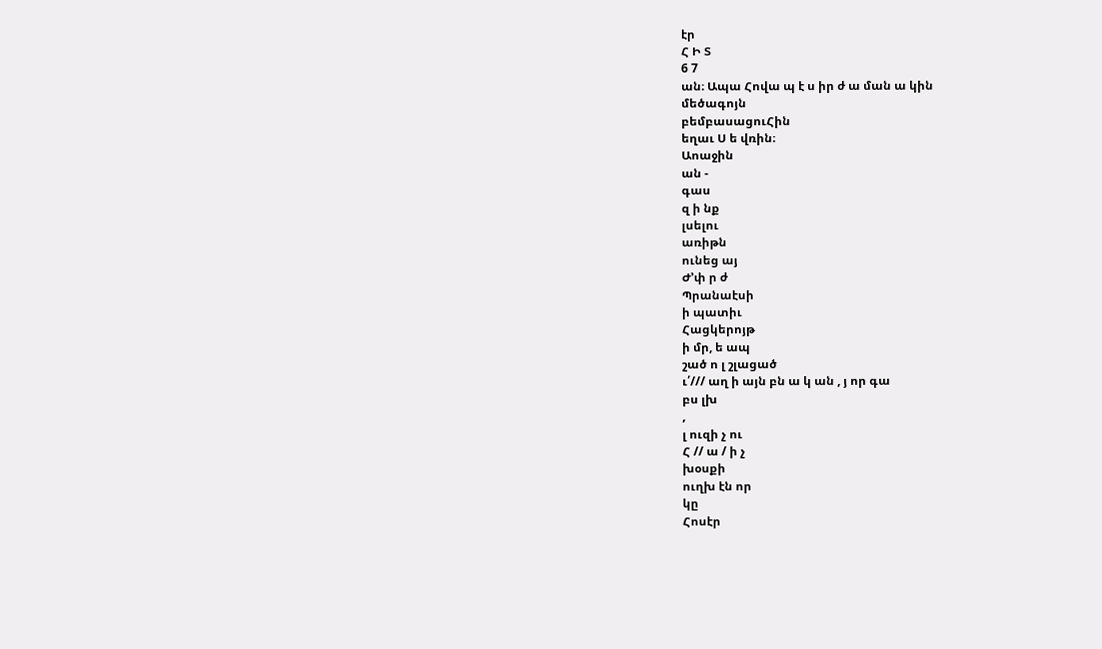էր
Հ Ի Տ
6 7
ան։ Ապա Հովա պ է ս իր ժ ա ման ա կին
մեծագոյն
բեմբասացուՀին
եղաւ Ս ե վռին։
Աոաջին
ան -
գաս
զ ի նք
լսելու
առիթն
ունեց այ
Ժ՚փ ր ժ
Պրանաէսի
ի պատիւ
Հացկերոյթ
ի մր, ե ապ
շած ո լ շլացած
ւ՛/// աղ ի այն բն ա կ ան , յ որ գա
բս լխ
,
լ ուզի չ ու
Հ // ա / ի չ
խօսքի
ուղխ էն որ
կը
Հոսէր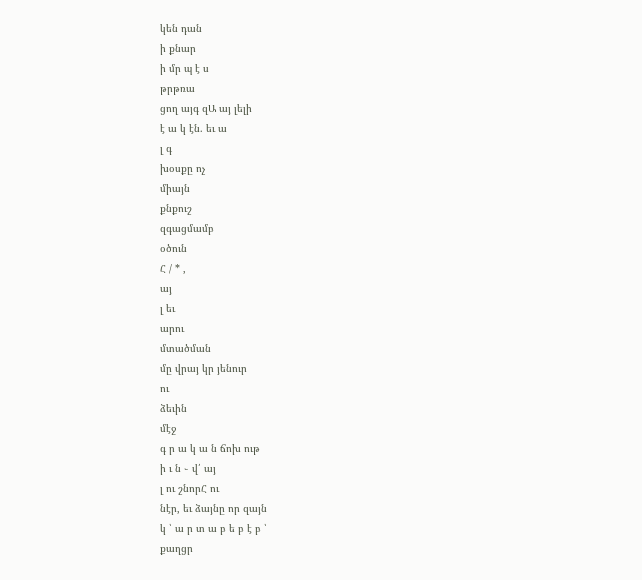կեն դան
ի քնար
ի մր պ է ս
թրթռա
ցող այգ զԱ այ լելի
է ա կ էն. եւ ա
լ գ
խօսքը ոչ
միայն
քնքուշ
զգացմամբ
օծուն
Հ / * ,
այ
լ եւ
արու
մտածման
մը վրայ կր յենուր
ու
ձեւին
մէջ
գ ր ա կ ա ն ճոխ ութ
ի ւ ն ֊ վ՛ այ
լ ու շնորՀ ու
նէր, եւ ձայնը որ զայն
կ ՝ ա ր տ ա բ ե բ է բ ՝
քաղցր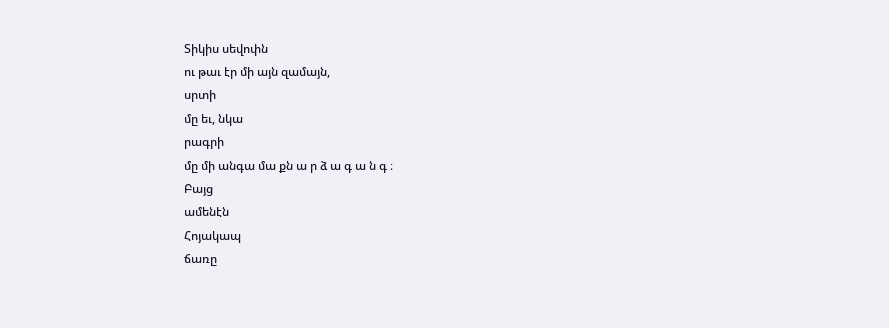Տիկիս սեվոփն
ու թաւ էր մի այն զամայն,
սրտի
մը եւ, նկա
րագրի
մը մի անգա մա քն ա ր ձ ա գ ա ն գ ։
Բայց
ամենէն
Հոյակապ
ճառը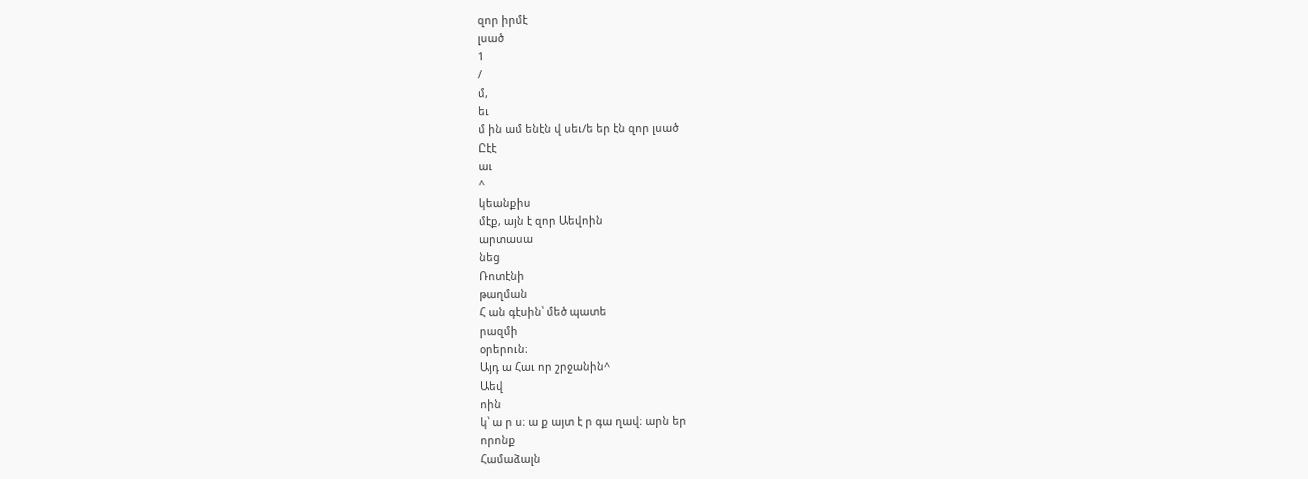զոր իրմէ
լսած
1
/
մ,
եւ
մ ին ամ ենէն վ սեւ/ե եր էն զոր լսած
Ըէէ
աւ
^
կեանքիս
մէք, այն է զոր Աեվոին
արտասա
նեց
Ռոտէնի
թաղման
Հ ան գէսին՝ մեծ պատե
րազմի
օրերուն։
Այդ ա Հաւ որ շրջանին^
Աեվ
ոին
կ՝ ա ր ս։ ա ք այտ է ր գա ղավ։ արն եր
որոնք
Համաձալն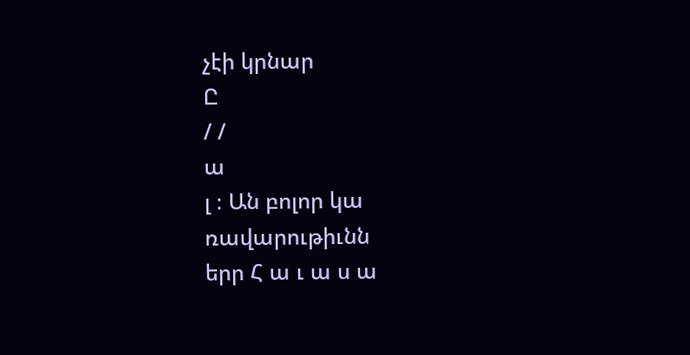չէի կրնար
Ը
/ /
ա
լ ։ Ան բոլոր կա
ռավարութիւնն
երր Հ ա ւ ա ս ա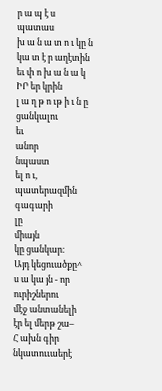ր ա պ է ս
պատաս
խ ա ն ա տ ո ւ կը ն կա տ է ր աղէտին
եւ փ ո խ ա ն ա կ
ԻՐ եր կրին
լ ա ղ թ ո ւթ ի ւ ն ը ցանկալու
եւ
անոր
նպաստ
ել ո ւ,
պատերազմին
գագարի
լը
միայն
կը ցանկար։
Այդ կեցուածքը^
ս ա կա յն - որ
ուրիշներու
մէջ անտանելի
էր ել մերթ շա–
Հ ախն գիր նկատոււաերէ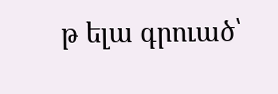թ ելա գրուած՝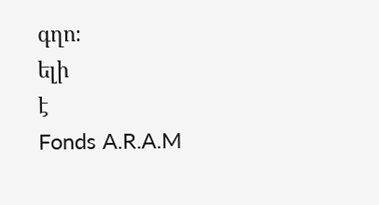գղո։
ելի
է
Fonds A.R.A.M